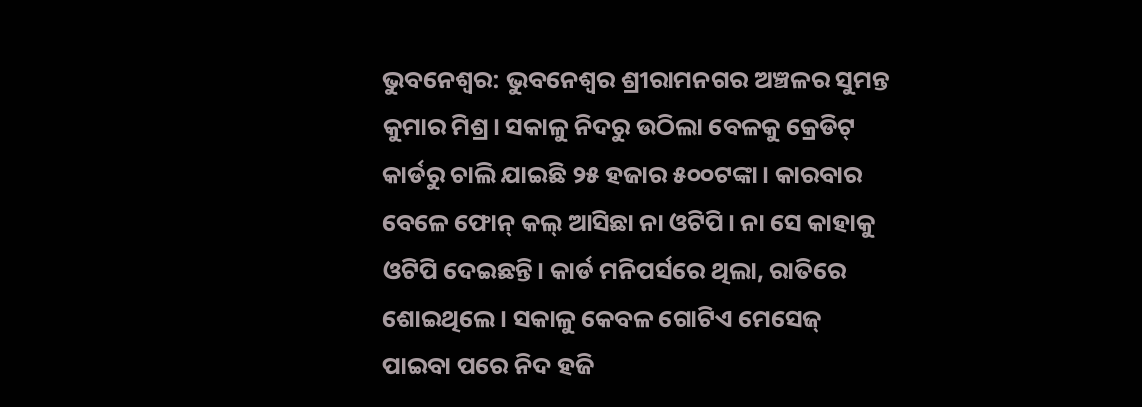ଭୁବନେଶ୍ବର: ଭୁବନେଶ୍ବର ଶ୍ରୀରାମନଗର ଅଞ୍ଚଳର ସୁମନ୍ତ କୁମାର ମିଶ୍ର। ସକାଳୁ ନିଦରୁ ଉଠିଲା ବେଳକୁ କ୍ରେଡିଟ୍ କାର୍ଡରୁ ଚାଲି ଯାଇଛି ୨୫ ହଜାର ୫୦୦ଟଙ୍କା। କାରବାର ବେଳେ ଫୋନ୍ କଲ୍ ଆସିଛା ନା ଓଟିପି। ନା ସେ କାହାକୁ ଓଟିପି ଦେଇଛନ୍ତି। କାର୍ଡ ମନିପର୍ସରେ ଥିଲା, ରାତିରେ ଶୋଇଥିଲେ। ସକାଳୁ କେବଳ ଗୋଟିଏ ମେସେଜ୍ ପାଇବା ପରେ ନିଦ ହଜି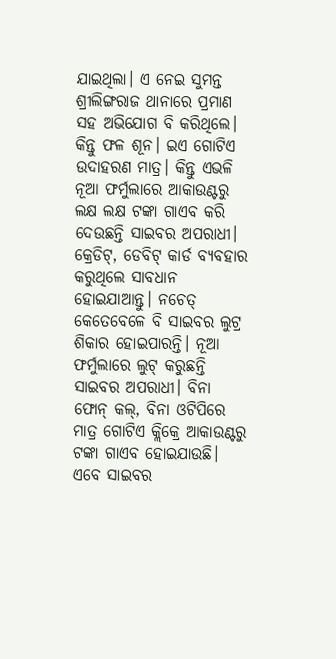ଯାଇଥିଲା। ଏ ନେଇ ସୁମନ୍ତ ଶ୍ରୀଲିଙ୍ଗରାଜ ଥାନାରେ ପ୍ରମାଣ ସହ ଅଭିଯୋଗ ବି କରିଥିଲେ। କିନ୍ତୁ ଫଳ ଶୂନ। ଇଏ ଗୋଟିଏ ଉଦାହରଣ ମାତ୍ର। କିନ୍ତୁ ଏଭଳି ନୂଆ ଫର୍ମୁଲାରେ ଆକାଉଣ୍ଟରୁ ଲକ୍ଷ ଲକ୍ଷ ଟଙ୍କା ଗାଏବ କରି ଦେଉଛନ୍ତି ସାଇବର ଅପରାଧୀ। କ୍ରେଡିଟ୍, ଡେବିଟ୍ କାର୍ଡ ବ୍ୟବହାର କରୁଥିଲେ ସାବଧାନ ହୋଇଯାଆନ୍ତୁ। ନଚେତ୍ କେତେବେଳେ ବି ସାଇବର ଲୁଟ୍ର ଶିକାର ହୋଇପାରନ୍ତି। ନୂଆ ଫର୍ମୁଲାରେ ଲୁଟ୍ କରୁଛନ୍ତି ସାଇବର ଅପରାଧୀ। ବିନା ଫୋନ୍ କଲ୍, ବିନା ଓଟିପିରେ ମାତ୍ର ଗୋଟିଏ କ୍ଲିକ୍ରେ ଆକାଉଣ୍ଟରୁ ଟଙ୍କା ଗାଏବ ହୋଇଯାଉଛି। ଏବେ ସାଇବର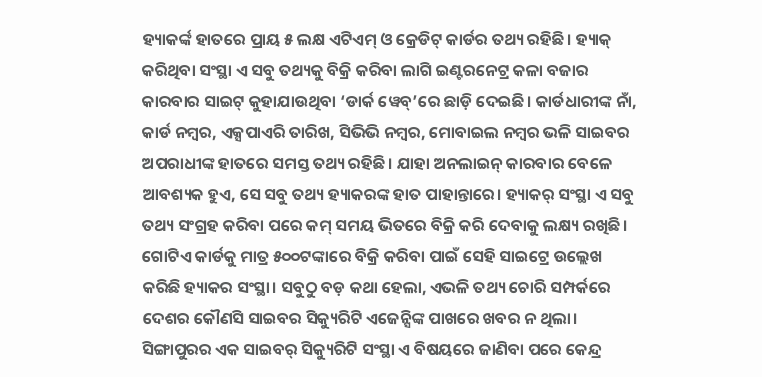ହ୍ୟାକର୍ଙ୍କ ହାତରେ ପ୍ରାୟ ୫ ଲକ୍ଷ ଏଟିଏମ୍ ଓ କ୍ରେଡିଟ୍ କାର୍ଡର ତଥ୍ୟ ରହିଛି। ହ୍ୟାକ୍ କରିଥିବା ସଂସ୍ଥା ଏ ସବୁ ତଥ୍ୟକୁ ବିକ୍ରି କରିବା ଲାଗି ଇଣ୍ଟରନେଟ୍ର କଳା ବଜାର କାରବାର ସାଇଟ୍ କୁହାଯାଉଥିବା ‘ଡାର୍କ ୱେବ୍’ରେ ଛାଡ଼ି ଦେଇଛି। କାର୍ଡଧାରୀଙ୍କ ନାଁ, କାର୍ଡ ନମ୍ବର, ଏକ୍ସପାଏରି ତାରିଖ, ସିଭିଭି ନମ୍ବର, ମୋବାଇଲ ନମ୍ବର ଭଳି ସାଇବର ଅପରାଧୀଙ୍କ ହାତରେ ସମସ୍ତ ତଥ୍ୟ ରହିଛି। ଯାହା ଅନଲାଇନ୍ କାରବାର ବେଳେ ଆବଶ୍ୟକ ହୁଏ, ସେ ସବୁ ତଥ୍ୟ ହ୍ୟାକରଙ୍କ ହାତ ପାହାନ୍ତାରେ। ହ୍ୟାକର୍ ସଂସ୍ଥା ଏ ସବୁ ତଥ୍ୟ ସଂଗ୍ରହ କରିବା ପରେ କମ୍ ସମୟ ଭିତରେ ବିକ୍ରି କରି ଦେବାକୁ ଲକ୍ଷ୍ୟ ରଖିଛି। ଗୋଟିଏ କାର୍ଡକୁ ମାତ୍ର ୫୦୦ଟଙ୍କାରେ ବିକ୍ରି କରିବା ପାଇଁ ସେହି ସାଇଟ୍ରେ ଉଲ୍ଲେଖ କରିଛି ହ୍ୟାକର ସଂସ୍ଥା। ସବୁଠୁ ବଡ଼ କଥା ହେଲା, ଏଭଳି ତଥ୍ୟ ଚୋରି ସମ୍ପର୍କରେ ଦେଶର କୌଣସି ସାଇବର ସିକ୍ୟୁରିଟି ଏଜେନ୍ସିଙ୍କ ପାଖରେ ଖବର ନ ଥିଲା। ସିଙ୍ଗାପୁରର ଏକ ସାଇବର୍ ସିକ୍ୟୁରିଟି ସଂସ୍ଥା ଏ ବିଷୟରେ ଜାଣିବା ପରେ କେନ୍ଦ୍ର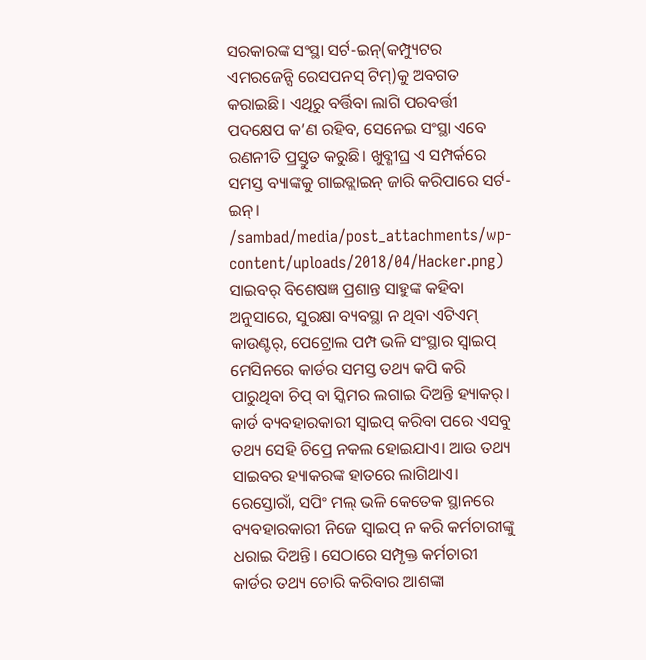ସରକାରଙ୍କ ସଂସ୍ଥା ସର୍ଟ-ଇନ୍(କମ୍ପ୍ୟୁଟର ଏମରଜେନ୍ସି ରେସପନସ୍ ଟିମ୍)କୁ ଅବଗତ କରାଇଛି। ଏଥିରୁ ବର୍ତ୍ତିବା ଲାଗି ପରବର୍ତ୍ତୀ ପଦକ୍ଷେପ କ’ଣ ରହିବ, ସେନେଇ ସଂସ୍ଥା ଏବେ ରଣନୀତି ପ୍ରସ୍ତୁତ କରୁଛି। ଖୁବ୍ଶୀଘ୍ର ଏ ସମ୍ପର୍କରେ ସମସ୍ତ ବ୍ୟାଙ୍କକୁ ଗାଇଡ୍ଲାଇନ୍ ଜାରି କରିପାରେ ସର୍ଟ-ଇନ୍।
/sambad/media/post_attachments/wp-content/uploads/2018/04/Hacker.png)
ସାଇବର୍ ବିଶେଷଜ୍ଞ ପ୍ରଶାନ୍ତ ସାହୁଙ୍କ କହିବା ଅନୁସାରେ, ସୁରକ୍ଷା ବ୍ୟବସ୍ଥା ନ ଥିବା ଏଟିଏମ୍ କାଉଣ୍ଟର୍, ପେଟ୍ରୋଲ ପମ୍ପ ଭଳି ସଂସ୍ଥାର ସ୍ବାଇପ୍ ମେସିନରେ କାର୍ଡର ସମସ୍ତ ତଥ୍ୟ କପି କରି ପାରୁଥିବା ଚିପ୍ ବା ସ୍କିମର ଲଗାଇ ଦିଅନ୍ତି ହ୍ୟାକର୍। କାର୍ଡ ବ୍ୟବହାରକାରୀ ସ୍ବାଇପ୍ କରିବା ପରେ ଏସବୁ ତଥ୍ୟ ସେହି ଚିପ୍ରେ ନକଲ ହୋଇଯାଏ। ଆଉ ତଥ୍ୟ ସାଇବର ହ୍ୟାକରଙ୍କ ହାତରେ ଲାଗିଥାଏ। ରେସ୍ତୋରାଁ, ସପିଂ ମଲ୍ ଭଳି କେତେକ ସ୍ଥାନରେ ବ୍ୟବହାରକାରୀ ନିଜେ ସ୍ବାଇପ୍ ନ କରି କର୍ମଚାରୀଙ୍କୁ ଧରାଇ ଦିଅନ୍ତି। ସେଠାରେ ସମ୍ପୃକ୍ତ କର୍ମଚାରୀ କାର୍ଡର ତଥ୍ୟ ଚୋରି କରିବାର ଆଶଙ୍କା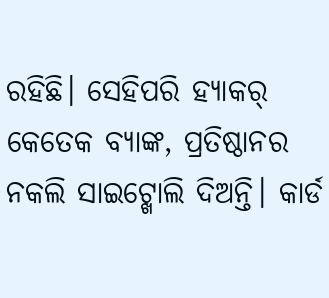ରହିଛି। ସେହିପରି ହ୍ୟାକର୍ କେତେକ ବ୍ୟାଙ୍କ, ପ୍ରତିଷ୍ଠାନର ନକଲି ସାଇଟ୍ଖୋଲି ଦିଅନ୍ତି। କାର୍ଡ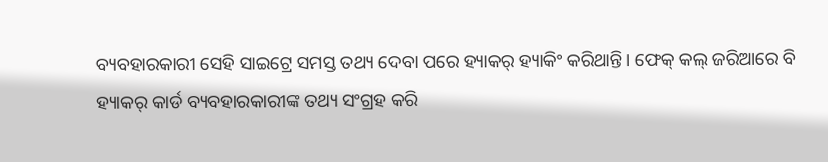ବ୍ୟବହାରକାରୀ ସେହି ସାଇଟ୍ରେ ସମସ୍ତ ତଥ୍ୟ ଦେବା ପରେ ହ୍ୟାକର୍ ହ୍ୟାକିଂ କରିଥାନ୍ତି। ଫେକ୍ କଲ୍ ଜରିଆରେ ବି ହ୍ୟାକର୍ କାର୍ଡ ବ୍ୟବହାରକାରୀଙ୍କ ତଥ୍ୟ ସଂଗ୍ରହ କରି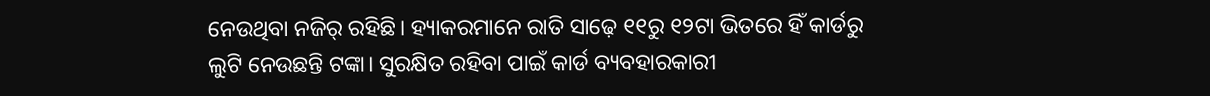ନେଉଥିବା ନଜିର୍ ରହିଛି। ହ୍ୟାକରମାନେ ରାତି ସାଢ଼େ ୧୧ରୁ ୧୨ଟା ଭିତରେ ହିଁ କାର୍ଡରୁ ଲୁଟି ନେଉଛନ୍ତି ଟଙ୍କା। ସୁରକ୍ଷିତ ରହିବା ପାଇଁ କାର୍ଡ ବ୍ୟବହାରକାରୀ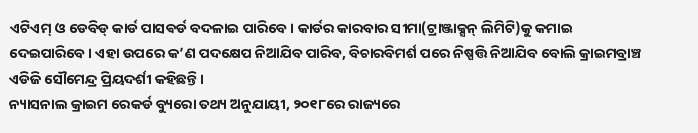ଏଟିଏମ୍ ଓ ଡେବିଡ୍ କାର୍ଡ ପାସଵର୍ଡ ବଦଳାଇ ପାରିବେ। କାର୍ଡର କାରବାର ସୀମା(ଟ୍ରାଞ୍ଜାକ୍ସନ୍ ଲିମିଟି)କୁ କମାଇ ଦେଇପାରିବେ। ଏହା ଉପରେ କ’ଣ ପଦକ୍ଷେପ ନିଆଯିବ ପାରିବ, ବିଚାରବିମର୍ଶ ପରେ ନିଷ୍ପତ୍ତି ନିଆଯିବ ବୋଲି କ୍ରାଇମବ୍ରାଞ୍ଚ ଏଡିଜି ସୌମେନ୍ଦ୍ର ପ୍ରିୟଦର୍ଶୀ କହିଛନ୍ତି।
ନ୍ୟାସନାଲ କ୍ରାଇମ ରେକର୍ଡ ବ୍ୟୁରୋ ତଥ୍ୟ ଅନୁଯାୟୀ, ୨୦୧୮ରେ ରାଜ୍ୟରେ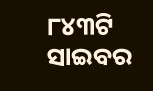୮୪୩ଟି ସାଇବର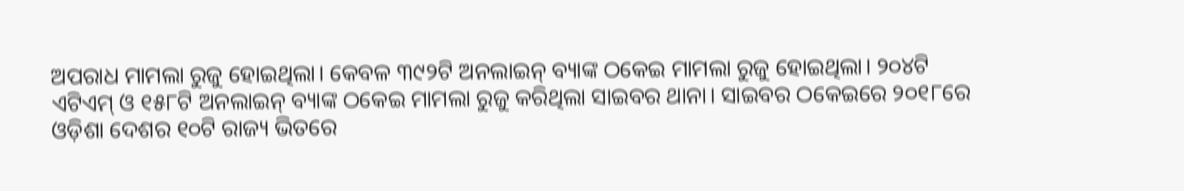ଅପରାଧ ମାମଲା ରୁଜୁ ହୋଇଥିଲା। କେବଳ ୩୯୨ଟି ଅନଲାଇନ୍ ବ୍ୟାଙ୍କ ଠକେଇ ମାମଲା ରୁଜୁ ହୋଇଥିଲା। ୨୦୪ଟି ଏଟିଏମ୍ ଓ ୧୫୮ଟି ଅନଲାଇନ୍ ବ୍ୟାଙ୍କ ଠକେଇ ମାମଲା ରୁଜୁ କରିଥିଲା ସାଇବର ଥାନା। ସାଇବର ଠକେଇରେ ୨୦୧୮ରେ ଓଡ଼ିଶା ଦେଶର ୧୦ଟି ରାଜ୍ୟ ଭିତରେ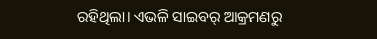ରହିଥିଲା। ଏଭଳି ସାଇବର୍ ଆକ୍ରମଣରୁ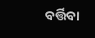ବର୍ତ୍ତିବା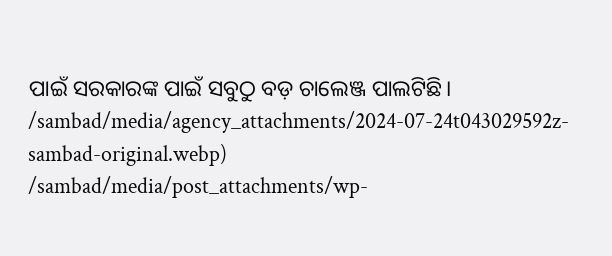ପାଇଁ ସରକାରଙ୍କ ପାଇଁ ସବୁଠୁ ବଡ଼ ଚାଲେଞ୍ଜ ପାଲଟିଛି।
/sambad/media/agency_attachments/2024-07-24t043029592z-sambad-original.webp)
/sambad/media/post_attachments/wp-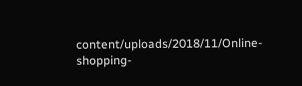content/uploads/2018/11/Online-shopping-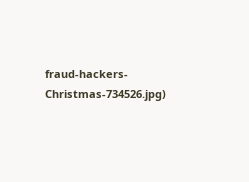fraud-hackers-Christmas-734526.jpg)